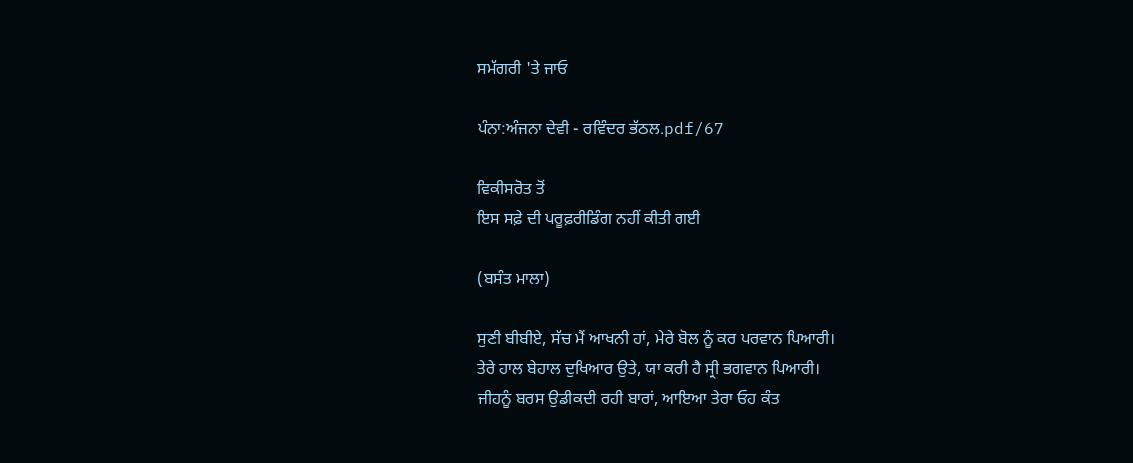ਸਮੱਗਰੀ 'ਤੇ ਜਾਓ

ਪੰਨਾ:ਅੰਜਨਾ ਦੇਵੀ - ਰਵਿੰਦਰ ਭੱਠਲ.pdf/67

ਵਿਕੀਸਰੋਤ ਤੋਂ
ਇਸ ਸਫ਼ੇ ਦੀ ਪਰੂਫ਼ਰੀਡਿੰਗ ਨਹੀਂ ਕੀਤੀ ਗਈ

(ਬਸੰਤ ਮਾਲਾ)

ਸੁਣੀ ਬੀਬੀਏ, ਸੱਚ ਮੈਂ ਆਖਨੀ ਹਾਂ, ਮੇਰੇ ਬੋਲ ਨੂੰ ਕਰ ਪਰਵਾਨ ਪਿਆਰੀ।
ਤੇਰੇ ਹਾਲ ਬੇਹਾਲ ਦੁਖਿਆਰ ਉਤੇ, ਯਾ ਕਰੀ ਹੈ ਸ੍ਰੀ ਭਗਵਾਨ ਪਿਆਰੀ।
ਜੀਹਨੂੰ ਬਰਸ ਉਡੀਕਦੀ ਰਹੀ ਬਾਰਾਂ, ਆਇਆ ਤੇਰਾ ਓਹ ਕੰਤ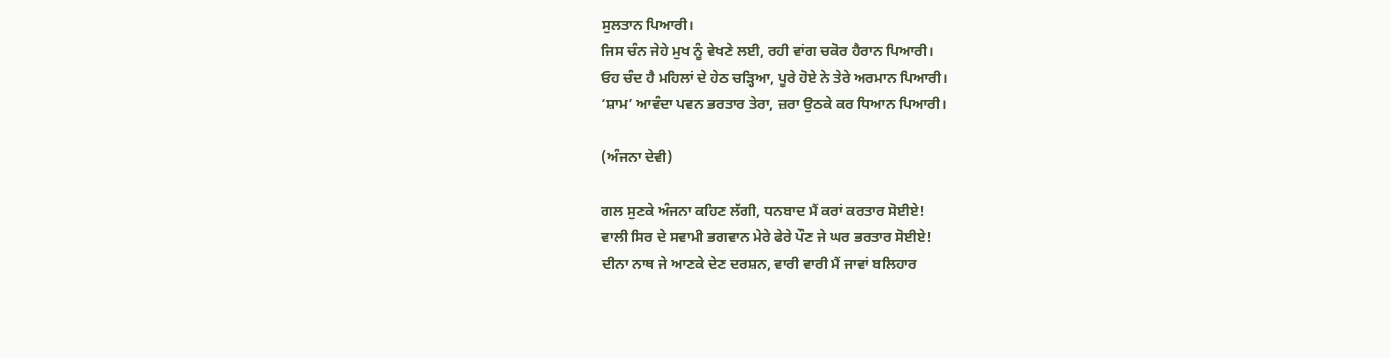ਸੁਲਤਾਨ ਪਿਆਰੀ।
ਜਿਸ ਚੰਨ ਜੇਹੇ ਮੁਖ ਨੂੰ ਵੇਖਣੇ ਲਈ, ਰਹੀ ਵਾਂਗ ਚਕੋਰ ਹੈਰਾਨ ਪਿਆਰੀ।
ਓਹ ਚੰਦ ਹੈ ਮਹਿਲਾਂ ਦੇ ਹੇਠ ਚੜ੍ਹਿਆ, ਪੂਰੇ ਹੋਏ ਨੇ ਤੇਰੇ ਅਰਮਾਨ ਪਿਆਰੀ।
‘ਸ਼ਾਮ’ ਆਵੰਦਾ ਪਵਨ ਭਰਤਾਰ ਤੇਰਾ, ਜ਼ਰਾ ਉਠਕੇ ਕਰ ਧਿਆਨ ਪਿਆਰੀ।

(ਅੰਜਨਾ ਦੇਵੀ)

ਗਲ ਸੁਣਕੇ ਅੰਜਨਾ ਕਹਿਣ ਲੱਗੀ, ਧਨਬਾਦ ਮੈਂ ਕਰਾਂ ਕਰਤਾਰ ਸੋਈਏ!
ਵਾਲੀ ਸਿਰ ਦੇ ਸਵਾਮੀ ਭਗਵਾਨ ਮੇਰੇ ਫੇਰੇ ਪੌਣ ਜੇ ਘਰ ਭਰਤਾਰ ਸੋਈਏ!
ਦੀਨਾ ਨਾਥ ਜੇ ਆਣਕੇ ਦੇਣ ਦਰਸ਼ਨ, ਵਾਰੀ ਵਾਰੀ ਮੈਂ ਜਾਵਾਂ ਬਲਿਹਾਰ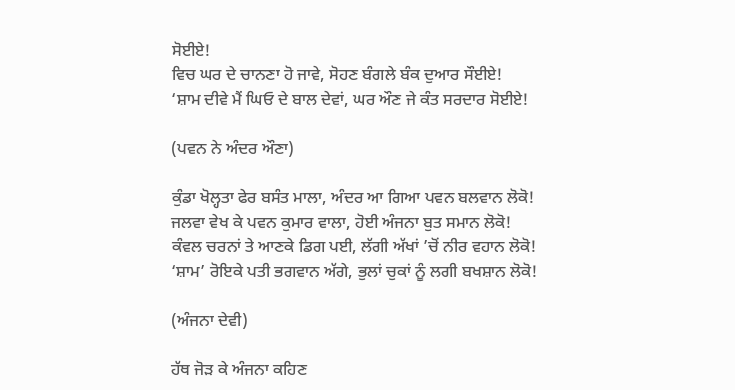ਸੋਈਏ!
ਵਿਚ ਘਰ ਦੇ ਚਾਨਣਾ ਹੋ ਜਾਵੇ, ਸੋਹਣ ਬੰਗਲੇ ਬੰਕ ਦੁਆਰ ਸੌਈਏ!
‘ਸ਼ਾਮ ਦੀਵੇ ਮੈਂ ਘਿਓ ਦੇ ਬਾਲ ਦੇਵਾਂ, ਘਰ ਔਣ ਜੇ ਕੰਤ ਸਰਦਾਰ ਸੋਈਏ!

(ਪਵਨ ਨੇ ਅੰਦਰ ਔਣਾ)

ਕੁੰਡਾ ਖੋਲ੍ਹਤਾ ਫੇਰ ਬਸੰਤ ਮਾਲਾ, ਅੰਦਰ ਆ ਗਿਆ ਪਵਨ ਬਲਵਾਨ ਲੋਕੋ!
ਜਲਵਾ ਵੇਖ ਕੇ ਪਵਨ ਕੁਮਾਰ ਵਾਲਾ, ਹੋਈ ਅੰਜਨਾ ਬੁਤ ਸਮਾਨ ਲੋਕੋ!
ਕੰਵਲ ਚਰਨਾਂ ਤੇ ਆਣਕੇ ਡਿਗ ਪਈ, ਲੱਗੀ ਅੱਖਾਂ ’ਚੋਂ ਨੀਰ ਵਹਾਨ ਲੋਕੋ!
‘ਸ਼ਾਮ’ ਰੋਇਕੇ ਪਤੀ ਭਗਵਾਨ ਅੱਗੇ, ਭੁਲਾਂ ਚੁਕਾਂ ਨੂੰ ਲਗੀ ਬਖਸ਼ਾਨ ਲੋਕੋ!

(ਅੰਜਨਾ ਦੇਵੀ)

ਹੱਥ ਜੋੜ ਕੇ ਅੰਜਨਾ ਕਹਿਣ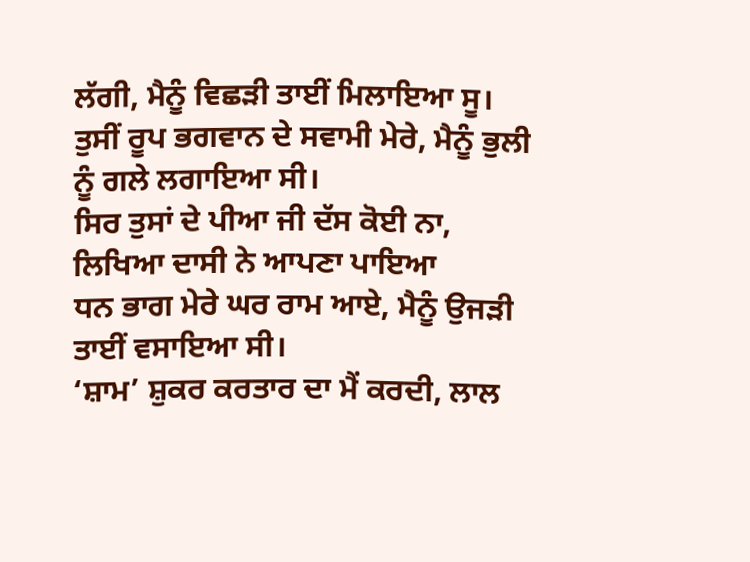ਲੱਗੀ, ਮੈਨੂੰ ਵਿਛੜੀ ਤਾਈਂ ਮਿਲਾਇਆ ਸੂ।
ਤੁਸੀਂ ਰੂਪ ਭਗਵਾਨ ਦੇ ਸਵਾਮੀ ਮੇਰੇ, ਮੈਨੂੰ ਭੁਲੀ ਨੂੰ ਗਲੇ ਲਗਾਇਆ ਸੀ।
ਸਿਰ ਤੁਸਾਂ ਦੇ ਪੀਆ ਜੀ ਦੱਸ ਕੋਈ ਨਾ, ਲਿਖਿਆ ਦਾਸੀ ਨੇ ਆਪਣਾ ਪਾਇਆ
ਧਨ ਭਾਗ ਮੇਰੇ ਘਰ ਰਾਮ ਆਏ, ਮੈਨੂੰ ਉਜੜੀ ਤਾਈਂ ਵਸਾਇਆ ਸੀ।
‘ਸ਼ਾਮ’ ਸ਼ੁਕਰ ਕਰਤਾਰ ਦਾ ਮੈਂ ਕਰਦੀ, ਲਾਲ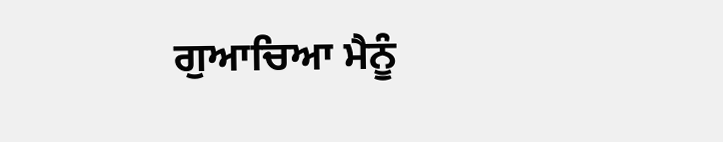ਗੁਆਚਿਆ ਮੈਨੂੰ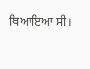ਥਿਆਇਆ ਸੀ।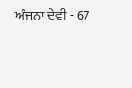ਅੰਜਨਾ ਦੇਵੀ - 67